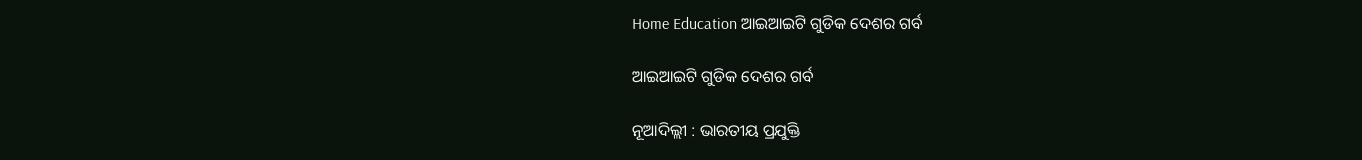Home Education ଆଇଆଇଟି ଗୁଡିକ ଦେଶର ଗର୍ବ

ଆଇଆଇଟି ଗୁଡିକ ଦେଶର ଗର୍ବ

ନୂଆଦିଲ୍ଲୀ : ଭାରତୀୟ ପ୍ରଯୁକ୍ତି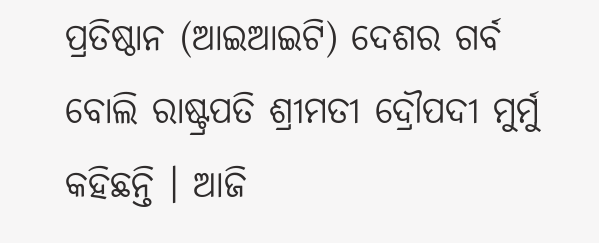ପ୍ରତିଷ୍ଠାନ (ଆଇଆଇଟି) ଦେଶର ଗର୍ବ ବୋଲି ରାଷ୍ଟ୍ରପତି ଶ୍ରୀମତୀ ଦ୍ରୌପଦୀ ମୁର୍ମୁ କହିଛନ୍ତି । ଆଜି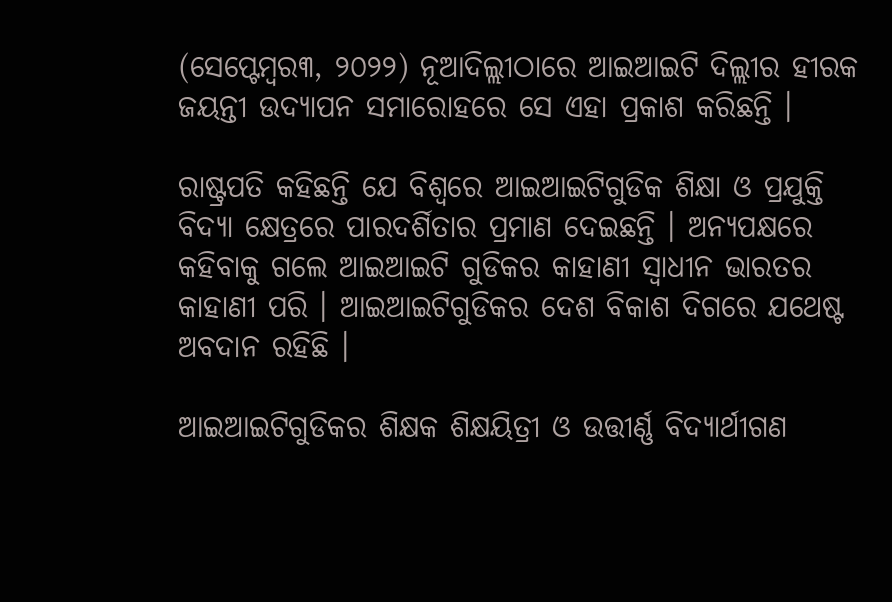(ସେପ୍ଟେମ୍ବର୩, ୨୦୨୨) ନୂଆଦିଲ୍ଲୀଠାରେ ଆଇଆଇଟି ଦିଲ୍ଲୀର ହୀରକ ଜୟନ୍ତୀ ଉଦ୍ଯାପନ ସମାରୋହରେ ସେ ଏହା ପ୍ରକାଶ କରିଛନ୍ତି ।

ରାଷ୍ଟ୍ରପତି କହିଛନ୍ତି ଯେ ବିଶ୍ୱରେ ଆଇଆଇଟିଗୁଡିକ ଶିକ୍ଷା ଓ ପ୍ରଯୁକ୍ତି ବିଦ୍ୟା କ୍ଷେତ୍ରରେ ପାରଦର୍ଶିତାର ପ୍ରମାଣ ଦେଇଛନ୍ତି । ଅନ୍ୟପକ୍ଷରେ କହିବାକୁ ଗଲେ ଆଇଆଇଟି ଗୁଡିକର କାହାଣୀ ସ୍ୱାଧୀନ ଭାରତର କାହାଣୀ ପରି । ଆଇଆଇଟିଗୁଡିକର ଦେଶ ବିକାଶ ଦିଗରେ ଯଥେଷ୍ଟ ଅବଦାନ ରହିଛି ।

ଆଇଆଇଟିଗୁଡିକର ଶିକ୍ଷକ ଶିକ୍ଷୟିତ୍ରୀ ଓ ଉତ୍ତୀର୍ଣ୍ଣ ବିଦ୍ୟାର୍ଥୀଗଣ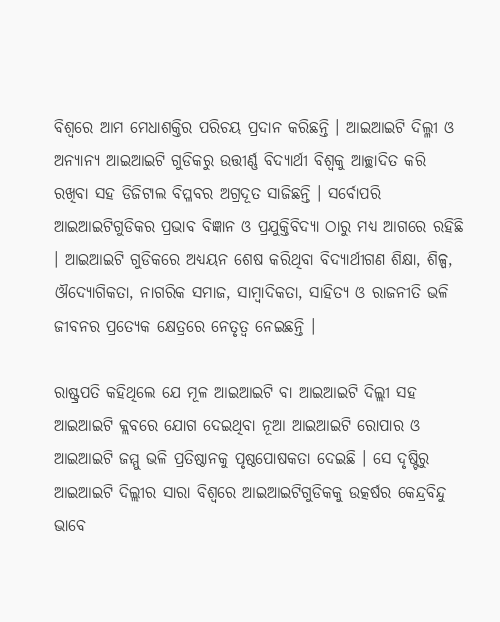ବିଶ୍ୱରେ ଆମ ମେଧାଶକ୍ତିର ପରିଚୟ ପ୍ରଦାନ କରିଛନ୍ତି । ଆଇଆଇଟି ଦିଲ୍ଳୀ ଓ ଅନ୍ୟାନ୍ୟ ଆଇଆଇଟି ଗୁଡିକରୁ ଉତ୍ତୀର୍ଣ୍ଣ ବିଦ୍ୟାର୍ଥୀ ବିଶ୍ୱକୁ ଆଚ୍ଛାଦିତ କରି ରଖିବା ସହ ଡିଜିଟାଲ ବିପ୍ଳବର ଅଗ୍ରଦୂତ ସାଜିଛନ୍ତି । ସର୍ବୋପରି ଆଇଆଇଟିଗୁଡିକର ପ୍ରଭାବ ବିଜ୍ଞାନ ଓ ପ୍ରଯୁକ୍ତିବିଦ୍ୟା ଠାରୁ ମଧ୍ୟ ଆଗରେ ରହିଛି । ଆଇଆଇଟି ଗୁଡିକରେ ଅଧ୍ୟୟନ ଶେଷ କରିଥିବା ବିଦ୍ୟାର୍ଥୀଗଣ ଶିକ୍ଷା, ଶିଳ୍ପ, ଔଦ୍ୟୋଗିକତା, ନାଗରିକ ସମାଜ, ସାମ୍ବାଦିକତା, ସାହିତ୍ୟ ଓ ରାଜନୀତି ଭଳି ଜୀବନର ପ୍ରତ୍ୟେକ କ୍ଷେତ୍ରରେ ନେତୃତ୍ୱ ନେଇଛନ୍ତି ।

ରାଷ୍ଟ୍ରପତି କହିଥିଲେ ଯେ ମୂଳ ଆଇଆଇଟି ବା ଆଇଆଇଟି ଦିଲ୍ଲୀ ସହ ଆଇଆଇଟି କ୍ଲବରେ ଯୋଗ ଦେଇଥିବା ନୂଆ ଆଇଆଇଟି ରୋପାର ଓ ଆଇଆଇଟି ଜମ୍ମୁ ଭଳି ପ୍ରତିଷ୍ଠାନକୁ ପୃଷ୍ଠପୋଷକତା ଦେଇଛି । ସେ ଦୃଷ୍ଟିରୁ ଆଇଆଇଟି ଦିଲ୍ଲୀର ସାରା ବିଶ୍ୱରେ ଆଇଆଇଟିଗୁଡିକକୁ ଉତ୍କର୍ଷର କେନ୍ଦ୍ରବିନ୍ଦୁ ଭାବେ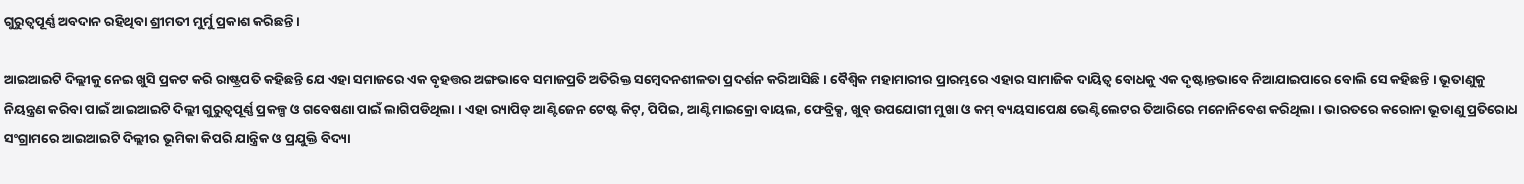ଗୁରୁତ୍ୱପୂର୍ଣ୍ଣ ଅବଦାନ ରହିଥିବା ଶ୍ରୀମତୀ ମୁର୍ମୁ ପ୍ରକାଶ କରିଛନ୍ତି ।

ଆଇଆଇଟି ଦିଲ୍ଲୀକୁ ନେଇ ଖୁସି ପ୍ରକଟ କରି ରାଷ୍ଟ୍ରପତି କହିଛନ୍ତି ଯେ ଏହା ସମାଜରେ ଏକ ବୃହତ୍ତର ଅଙ୍ଗଭାବେ ସମାଜପ୍ରତି ଅତିରିକ୍ତ ସମ୍ବେଦନଶୀଳତା ପ୍ରଦର୍ଶନ କରିଆସିଛି । ବୈଶ୍ୱିକ ମହାମାରୀର ପ୍ରାରମ୍ଭରେ ଏହାର ସାମାଜିକ ଦାୟିତ୍ୱ ବୋଧକୁ ଏକ ଦୃଷ୍ଟାନ୍ତଭାବେ ନିଆଯାଇପାରେ ବୋଲି ସେ କହିଛନ୍ତି । ଭୂତାଣୁକୁ ନିୟନ୍ତ୍ରଣ କରିବା ପାଇଁ ଆଇଆଇଟି ଦିଲ୍ଲୀ ଗୁରୁତ୍ୱପୂର୍ଣ୍ଣ ପ୍ରକଳ୍ପ ଓ ଗବେଷଣା ପାଇଁ ଲାଗିପଡିଥିଲା । ଏହା ର‌୍ୟାପିଡ୍ ଆଣ୍ଟିଜେନ ଟେଷ୍ଟ କିଟ୍, ପିପିଇ, ଆଣ୍ଟିମାଇକ୍ରୋ ବାୟଲ, ଫେବ୍ରିକ୍ସ, ଖୁବ୍ ଉପଯୋଗୀ ମୁଖା ଓ କମ୍ ବ୍ୟୟସାପେକ୍ଷ ଭେଣ୍ଟିଲେଟର ତିଆରିରେ ମନୋନିବେଶ କରିଥିଲା । ଭାରତରେ କରୋନା ଭୂତାଣୁ ପ୍ରତିରୋଧ ସଂଗ୍ରାମରେ ଆଇଆଇଟି ଦିଲ୍ଲୀର ଭୂମିକା କିପରି ଯାନ୍ତ୍ରିକ ଓ ପ୍ରଯୁକ୍ତି ବିଦ୍ୟା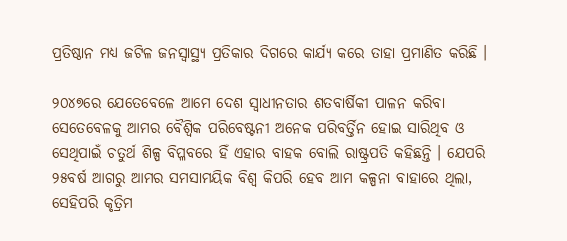ପ୍ରତିଷ୍ଠାନ ମଧ୍ୟ ଜଟିଳ ଜନସ୍ୱାସ୍ଥ୍ୟ ପ୍ରତିକାର ଦିଗରେ କାର୍ଯ୍ୟ କରେ ତାହା ପ୍ରମାଣିତ କରିଛି ।

୨୦୪୭ରେ ଯେତେବେଳେ ଆମେ ଦେଶ ସ୍ୱାଧୀନତାର ଶତବାର୍ଷିକୀ ପାଳନ କରିବା ସେତେବେଳକୁ ଆମର ବୈଶ୍ୱିକ ପରିବେଷ୍ଟନୀ ଅନେକ ପରିବର୍ତ୍ତିନ ହୋଇ ସାରିଥିବ ଓ ସେଥିପାଇଁ ଚତୁର୍ଥ ଶିଳ୍ପ ବିପ୍ଳବରେ ହିଁ ଏହାର ବାହକ ବୋଲି ରାଷ୍ଟ୍ରପତି କହିଛନ୍ତି । ଯେପରି ୨୫ବର୍ଷ ଆଗରୁ ଆମର ସମସାମୟିକ ବିଶ୍ୱ କିପରି ହେବ ଆମ କଳ୍ପନା ବାହାରେ ଥିଲା, ସେହିପରି କୃତ୍ରିମ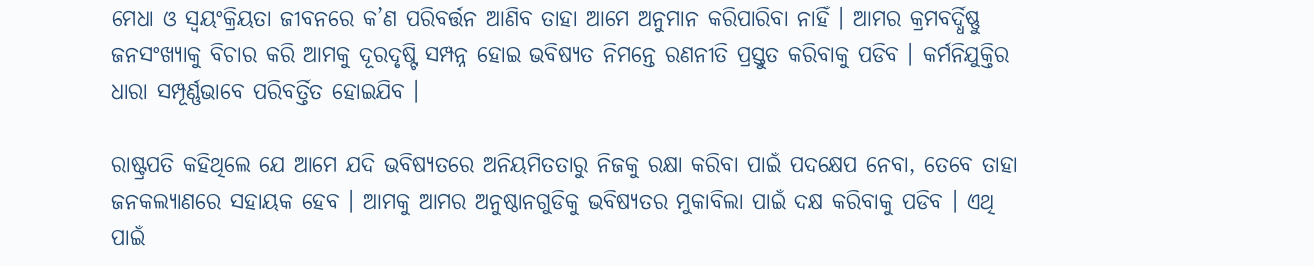ମେଧା ଓ ସ୍ୱୟଂକ୍ରିୟତା ଜୀବନରେ କ’ଣ ପରିବର୍ତ୍ତନ ଆଣିବ ତାହା ଆମେ ଅନୁମାନ କରିପାରିବା ନାହିଁ । ଆମର କ୍ରମବର୍ଦ୍ଧିଷ୍ଣୁ ଜନସଂଖ୍ୟାକୁ ବିଚାର କରି ଆମକୁ ଦୂରଦୃଷ୍ଟି ସମ୍ପନ୍ନ ହୋଇ ଭବିଷ୍ୟତ ନିମନ୍ତେ ରଣନୀତି ପ୍ରସ୍ତୁତ କରିବାକୁ ପଡିବ । କର୍ମନିଯୁକ୍ତିର ଧାରା ସମ୍ପୂର୍ଣ୍ଣଭାବେ ପରିବର୍ତ୍ତିତ ହୋଇଯିବ ।

ରାଷ୍ଟ୍ରପତି କହିଥିଲେ ଯେ ଆମେ ଯଦି ଭବିଷ୍ୟତରେ ଅନିୟମିତତାରୁ ନିଜକୁ ରକ୍ଷା କରିବା ପାଇଁ ପଦକ୍ଷେପ ନେବା, ତେବେ ତାହା ଜନକଲ୍ୟାଣରେ ସହାୟକ ହେବ । ଆମକୁ ଆମର ଅନୁଷ୍ଠାନଗୁଡିକୁ ଭବିଷ୍ୟତର ମୁକାବିଲା ପାଇଁ ଦକ୍ଷ କରିବାକୁ ପଡିବ । ଏଥି ପାଇଁ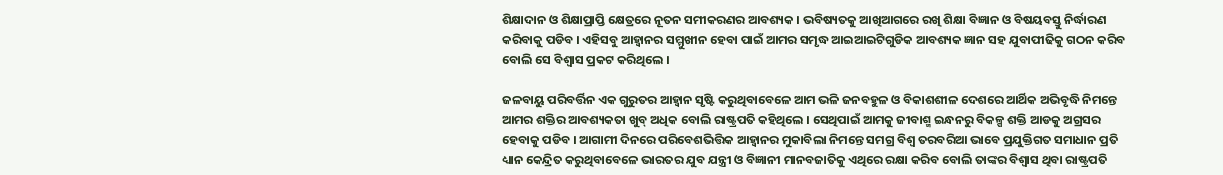ଶିକ୍ଷାଦାନ ଓ ଶିକ୍ଷାପ୍ରାପ୍ତି କ୍ଷେତ୍ରରେ ନୂତନ ସମୀକରଣର ଆବଶ୍ୟକ । ଭବିଷ୍ୟତକୁ ଆଖିଆଗରେ ରଖି ଶିକ୍ଷା ବିଜ୍ଞାନ ଓ ବିଷୟବସ୍ତୁ ନିର୍ଦ୍ଧାରଣ କରିବାକୁ ପଡିବ । ଏହିସବୁ ଆହ୍ୱାନର ସମ୍ମୁଖୀନ ହେବା ପାଇଁ ଆମର ସମୃଦ୍ଧ ଆଇଆଇଟିଗୁଡିକ ଆବଶ୍ୟକ ଜ୍ଞାନ ସହ ଯୁବାପୀଢିକୁ ଗଠନ କରିବ ବୋଲି ସେ ବିଶ୍ୱାସ ପ୍ରକଟ କରିଥିଲେ ।

ଜଳବାୟୁ ପରିବର୍ତ୍ତିନ ଏକ ଗୁରୁତର ଆହ୍ୱାନ ସୃଷ୍ଟି କରୁଥିବାବେଳେ ଆମ ଭଳି ଜନବହୁଳ ଓ ବିକାଶଶୀଳ ଦେଶରେ ଆର୍ଥିକ ଅଭିବୃଦ୍ଧି ନିମନ୍ତେ ଆମର ଶକ୍ତିର ଆବଶ୍ୟକତା ଖୁବ୍ ଅଧିକ ବୋଲି ରାଷ୍ଟ୍ରପତି କହିଥିଲେ । ସେଥିପାଇଁ ଆମକୁ ଜୀବାଶ୍ମ ଇନ୍ଧନରୁ ବିକଳ୍ପ ଶକ୍ତି ଆଡକୁ ଅଗ୍ରସର ହେବାକୁ ପଡିବ । ଆଗାମୀ ଦିନରେ ପରିବେଶଭିତ୍ତିକ ଆହ୍ୱାନର ମୁକାବିଲା ନିମନ୍ତେ ସମଗ୍ର ବିଶ୍ୱ ତରବରିଆ ଭାବେ ପ୍ରଯୁକ୍ତିଗତ ସମାଧାନ ପ୍ରତି ଧ୍ୟାନ କେନ୍ଦ୍ରିତ କରୁଥିବାବେଳେ ଭାରତର ଯୁବ ଯନ୍ତ୍ରୀ ଓ ବିଜ୍ଞାନୀ ମାନବଜାତିକୁ ଏଥିରେ ରକ୍ଷା କରିବ ବୋଲି ତାଙ୍କର ବିଶ୍ୱାସ ଥିବା ରାଷ୍ଟ୍ରପତି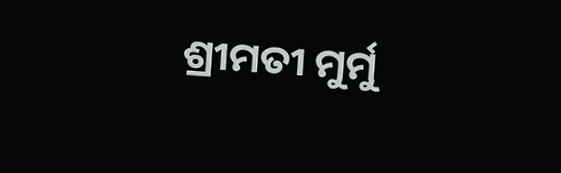ଶ୍ରୀମତୀ ମୁର୍ମୁ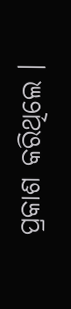ପ୍ରକାଶ କରିଥିଲେ ।